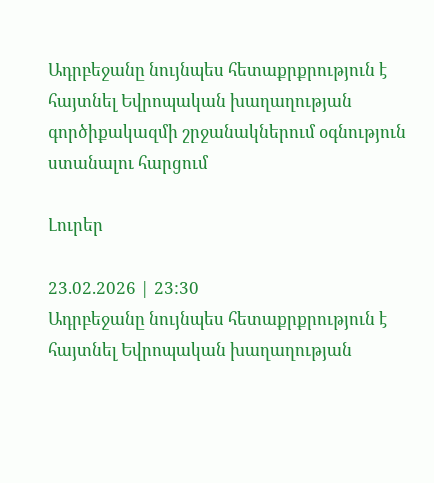Ադրբեջանը նույնպես հետաքրքրություն է հայտնել Եվրոպական խաղաղության գործիքակազմի շրջանակներում օգնություն ստանալու հարցում

Լուրեր

23.02.2026 | 23:30
Ադրբեջանը նույնպես հետաքրքրություն է հայտնել Եվրոպական խաղաղության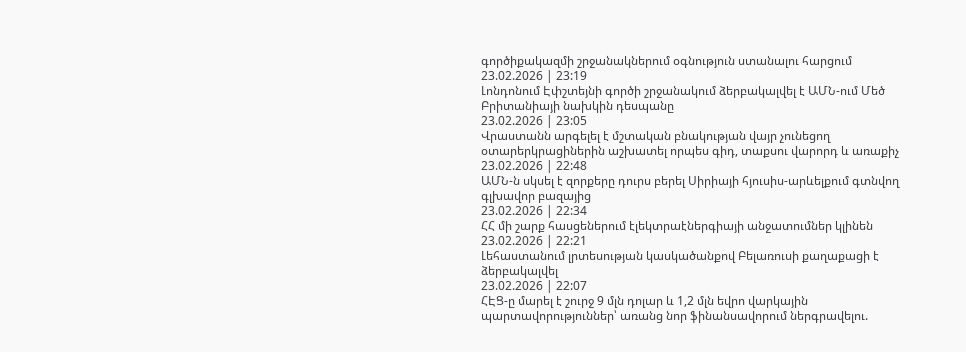գործիքակազմի շրջանակներում օգնություն ստանալու հարցում
23.02.2026 | 23:19
Լոնդոնում Էփշտեյնի գործի շրջանակում ձերբակալվել է ԱՄՆ-ում Մեծ Բրիտանիայի նախկին դեսպանը
23.02.2026 | 23:05
Վրաստանն արգելել է մշտական բնակության վայր չունեցող օտարերկրացիներին աշխատել որպես գիդ, տաքսու վարորդ և առաքիչ
23.02.2026 | 22:48
ԱՄՆ-ն սկսել է զորքերը դուրս բերել Սիրիայի հյուսիս-արևելքում գտնվող գլխավոր բազայից
23.02.2026 | 22:34
ՀՀ մի շարք հասցեներում էլեկտրաէներգիայի անջատումներ կլինեն
23.02.2026 | 22:21
Լեհաստանում լրտեսության կասկածանքով Բելառուսի քաղաքացի է ձերբակալվել
23.02.2026 | 22:07
ՀԷՑ-ը մարել է շուրջ 9 մլն դոլար և 1,2 մլն եվրո վարկային պարտավորություններ՝ առանց նոր ֆինանսավորում ներգրավելու.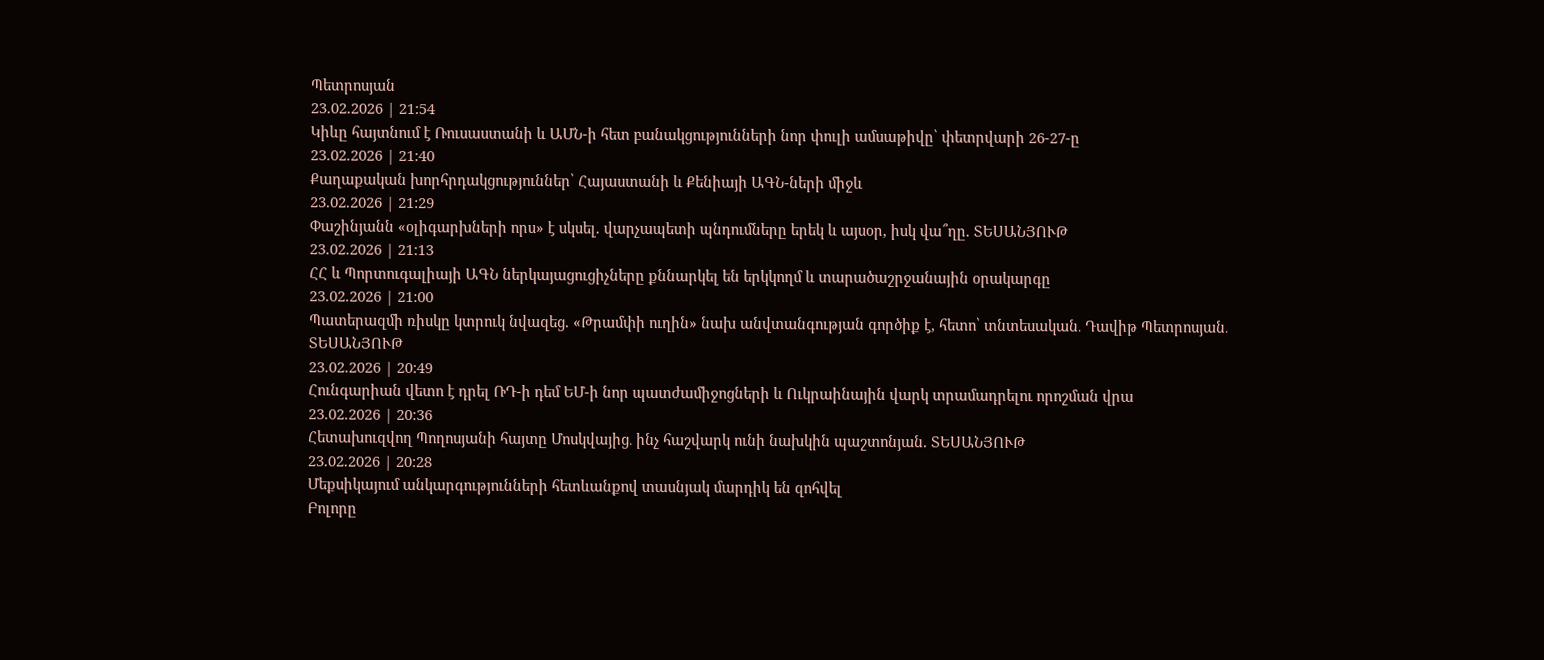Պետրոսյան
23.02.2026 | 21:54
Կիևը հայտնում է Ռուսաստանի և ԱՄՆ-ի հետ բանակցությունների նոր փուլի ամսաթիվը՝ փետրվարի 26-27-ը
23.02.2026 | 21:40
Քաղաքական խորհրդակցություններ՝ Հայաստանի և Քենիայի ԱԳՆ-ների միջև
23.02.2026 | 21:29
Փաշինյանն «օլիգարխների որս» է սկսել. վարչապետի պնդումները երեկ և այսօր, իսկ վա՞ղը. ՏԵՍԱՆՅՈՒԹ
23.02.2026 | 21:13
ՀՀ և Պորտուգալիայի ԱԳՆ ներկայացուցիչները քննարկել են երկկողմ և տարածաշրջանային օրակարգը
23.02.2026 | 21:00
Պատերազմի ռիսկը կտրուկ նվազեց. «Թրամփի ուղին» նախ անվտանգության գործիք է, հետո՝ տնտեսական․ Դավիթ Պետրոսյան․ ՏԵՍԱՆՅՈՒԹ
23.02.2026 | 20:49
Հունգարիան վետո է դրել ՌԴ-ի դեմ ԵՄ-ի նոր պատժամիջոցների և Ուկրաինային վարկ տրամադրելու որոշման վրա
23.02.2026 | 20:36
Հետախուզվող Պողոսյանի հայտը Մոսկվայից․ ինչ հաշվարկ ունի նախկին պաշտոնյան. ՏԵՍԱՆՅՈՒԹ
23.02.2026 | 20:28
Մեքսիկայում անկարգությունների հետևանքով տասնյակ մարդիկ են զոհվել
Բոլորը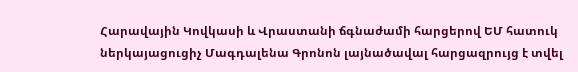Հարավային Կովկասի և Վրաստանի ճգնաժամի հարցերով ԵՄ հատուկ ներկայացուցիչ Մագդալենա Գրոնոն լայնածավալ հարցազրույց է տվել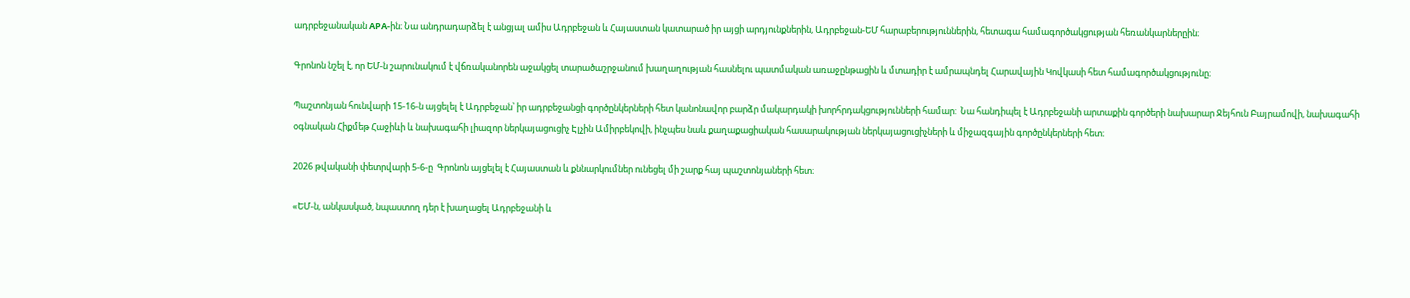ադրբեջանական APA-ին։ Նա անդրադարձել է անցյալ ամիս Ադրբեջան և Հայաստան կատարած իր այցի արդյունքներին, Ադրբեջան-ԵՄ հարաբերություններին, հետագա համագործակցության հեռանկարներըին։

Գրոնոն նշել է, որ ԵՄ-ն շարունակում է վճռականորեն աջակցել տարածաշրջանում խաղաղության հասնելու պատմական առաջընթացին և մտադիր է ամրապնդել Հարավային Կովկասի հետ համագործակցությունը։

Պաշտոնյան հունվարի 15-16-ն այցելել է Ադրբեջան՝ իր ադրբեջանցի գործընկերների հետ կանոնավոր բարձր մակարդակի խորհրդակցությունների համար:  Նա հանդիպել է Ադրբեջանի արտաքին գործերի նախարար Ջեյհուն Բայրամովի, նախագահի օգնական Հիքմեթ Հաջիևի և նախագահի լիազոր ներկայացուցիչ Էլչին Ամիրբեկովի, ինչպես նաև քաղաքացիական հասարակության ներկայացուցիչների և միջազգային գործընկերների հետ։

2026 թվականի փետրվարի 5-6-ը  Գրոնոն այցելել է Հայաստան և քննարկումներ ունեցել մի շարք հայ պաշտոնյաների հետ։

«ԵՄ-ն, անկասկած, նպաստող դեր է խաղացել Ադրբեջանի և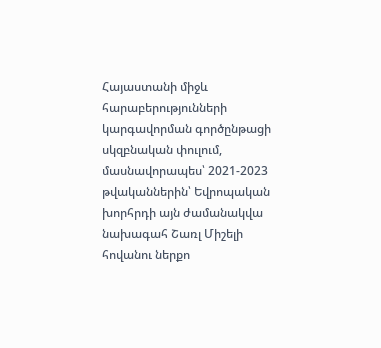Հայաստանի միջև հարաբերությունների կարգավորման գործընթացի սկզբնական փուլում, մասնավորապես՝ 2021-2023 թվականներին՝ Եվրոպական խորհրդի այն ժամանակվա նախագահ Շառլ Միշելի հովանու ներքո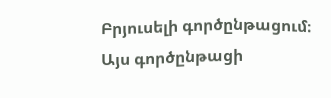Բրյուսելի գործընթացում։ Այս գործընթացի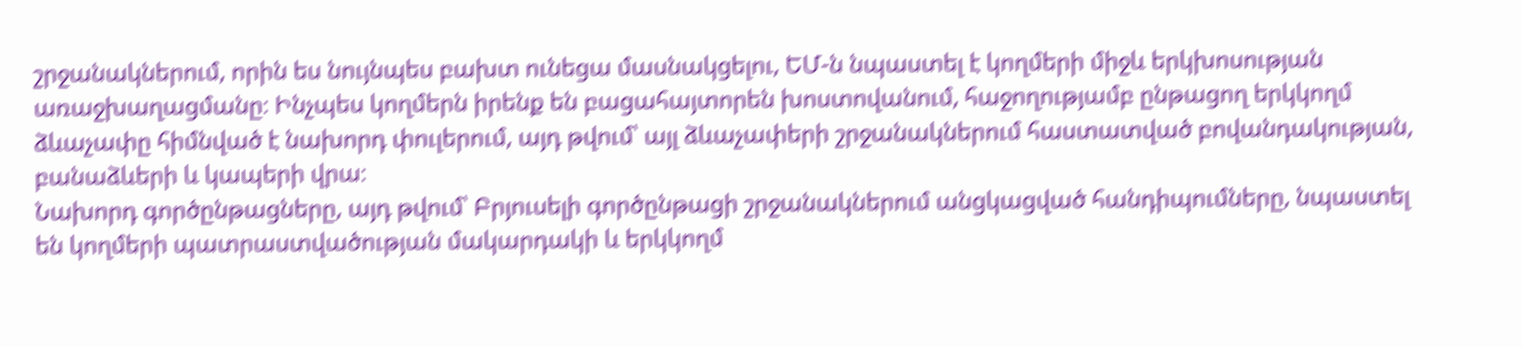շրջանակներում, որին ես նույնպես բախտ ունեցա մասնակցելու, ԵՄ-ն նպաստել է կողմերի միջև երկխոսության առաջխաղացմանը։ Ինչպես կողմերն իրենք են բացահայտորեն խոստովանում, հաջողությամբ ընթացող երկկողմ ձևաչափը հիմնված է նախորդ փուլերում, այդ թվում՝ այլ ձևաչափերի շրջանակներում հաստատված բովանդակության, բանաձևերի և կապերի վրա։
Նախորդ գործընթացները, այդ թվում՝ Բրյուսելի գործընթացի շրջանակներում անցկացված հանդիպումները, նպաստել են կողմերի պատրաստվածության մակարդակի և երկկողմ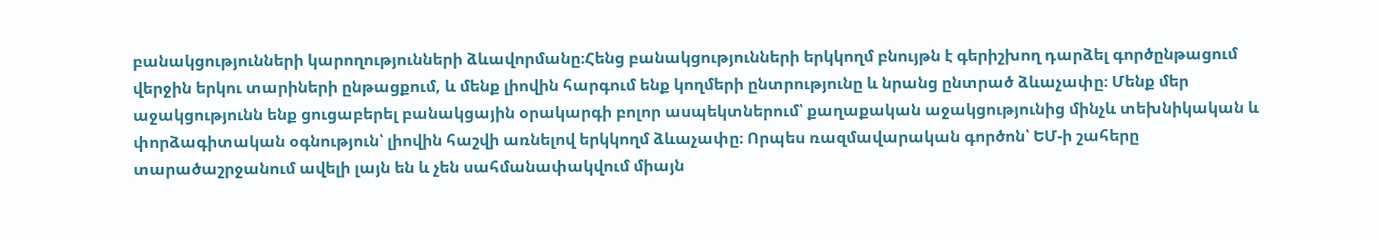բանակցությունների կարողությունների ձևավորմանը։Հենց բանակցությունների երկկողմ բնույթն է գերիշխող դարձել գործընթացում վերջին երկու տարիների ընթացքում, և մենք լիովին հարգում ենք կողմերի ընտրությունը և նրանց ընտրած ձևաչափը։ Մենք մեր աջակցությունն ենք ցուցաբերել բանակցային օրակարգի բոլոր ասպեկտներում՝ քաղաքական աջակցությունից մինչև տեխնիկական և փորձագիտական օգնություն՝ լիովին հաշվի առնելով երկկողմ ձևաչափը։ Որպես ռազմավարական գործոն՝ ԵՄ-ի շահերը տարածաշրջանում ավելի լայն են և չեն սահմանափակվում միայն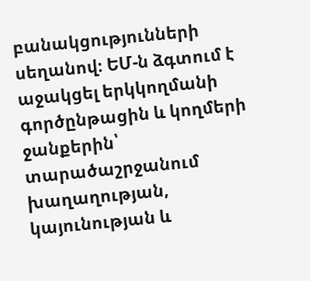բանակցությունների սեղանով։ ԵՄ-ն ձգտում է աջակցել երկկողմանի գործընթացին և կողմերի ջանքերին՝ տարածաշրջանում խաղաղության, կայունության և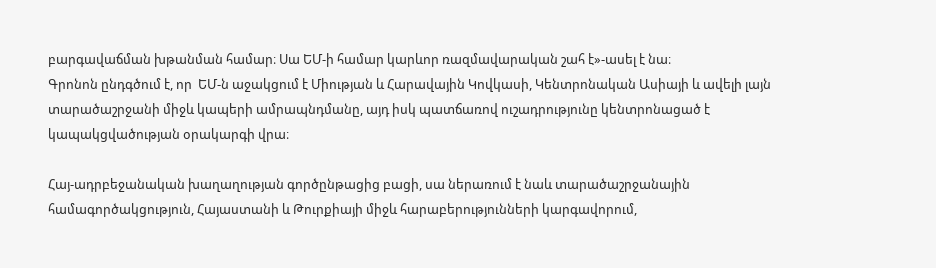բարգավաճման խթանման համար։ Սա ԵՄ-ի համար կարևոր ռազմավարական շահ է»-ասել է նա։
Գրոնոն ընդգծում է, որ  ԵՄ-ն աջակցում է Միության և Հարավային Կովկասի, Կենտրոնական Ասիայի և ավելի լայն տարածաշրջանի միջև կապերի ամրապնդմանը, այդ իսկ պատճառով ուշադրությունը կենտրոնացած է կապակցվածության օրակարգի վրա։

Հայ-ադրբեջանական խաղաղության գործընթացից բացի, սա ներառում է նաև տարածաշրջանային համագործակցություն, Հայաստանի և Թուրքիայի միջև հարաբերությունների կարգավորում,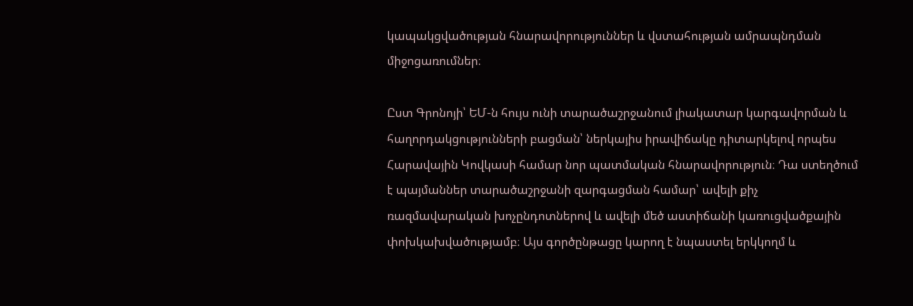կապակցվածության հնարավորություններ և վստահության ամրապնդման միջոցառումներ։

Ըստ Գրոնոյի՝ ԵՄ-ն հույս ունի տարածաշրջանում լիակատար կարգավորման և հաղորդակցությունների բացման՝ ներկայիս իրավիճակը դիտարկելով որպես Հարավային Կովկասի համար նոր պատմական հնարավորություն։ Դա ստեղծում է պայմաններ տարածաշրջանի զարգացման համար՝ ավելի քիչ ռազմավարական խոչընդոտներով և ավելի մեծ աստիճանի կառուցվածքային փոխկախվածությամբ։ Այս գործընթացը կարող է նպաստել երկկողմ և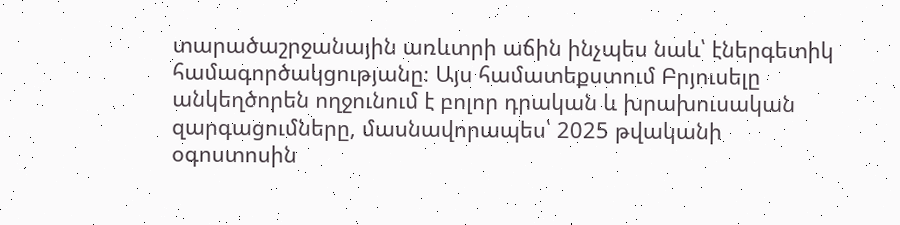տարածաշրջանային առևտրի աճին ինչպես նաև՝ էներգետիկ համագործակցությանը։ Այս համատեքստում Բրյուսելը անկեղծորեն ողջունում է բոլոր դրական և խրախուսական զարգացումները, մասնավորապես՝ 2025 թվականի օգոստոսին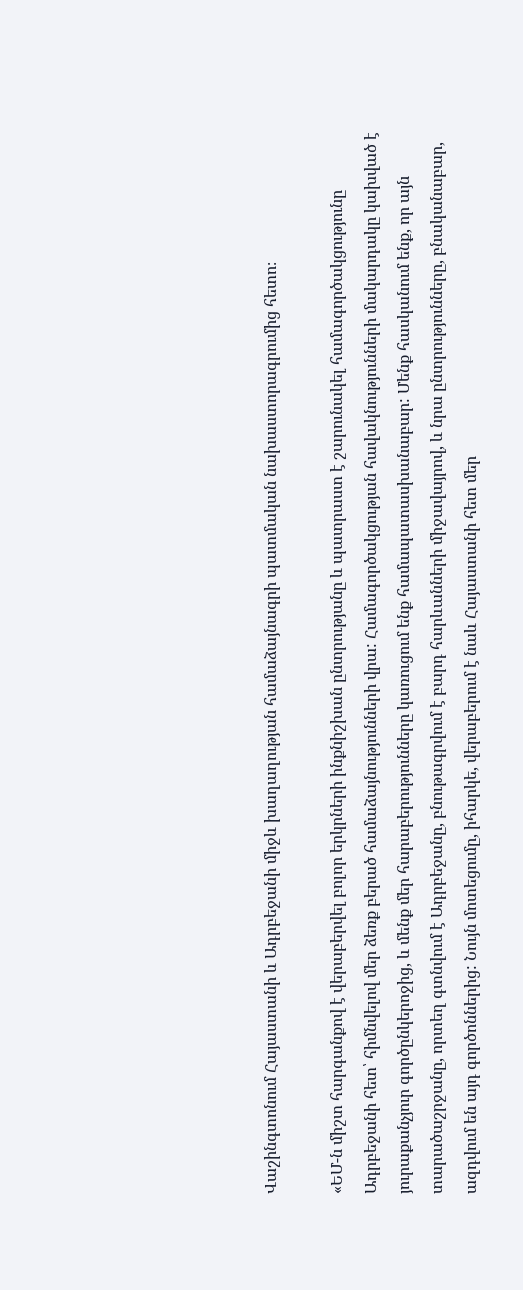Վաշինգտոնում Հայաստանի և Ադրբեջանի միջև խաղաղության համաձայնագրի պատմական նախաստորագրումից հետո։

«ԵՄ-ն միշտ հարգանքով է վերաբերվել բոլոր երկրների ինքնիշխան ընտրությանը և պատրաստ է շարունակել համագործակցությունը Ադրբեջանի հետ՝ հիմնվելով մեր ձեռք բերած համաձայնությունների վրա: Համագործակցության հավակնությունների մակարդակը կախված է յուրաքանչյուր գործընկերոջից, և մենք մեր հարաբերությունները կառուցում ենք համապատասխանաբար: Մենք հասկանում ենք, որ այն տարածաշրջանը, որտեղ գտնվում է Ադրբեջանը, բնութագրվում է բարդ հարևանների միջավայրով, և նրա ընտրությունները, բնականաբար, ազդվում են այդ գործոններից: Նույն մոտեցումը, իհարկե, վերաբերում է նաև Հայաստանի հետ մեր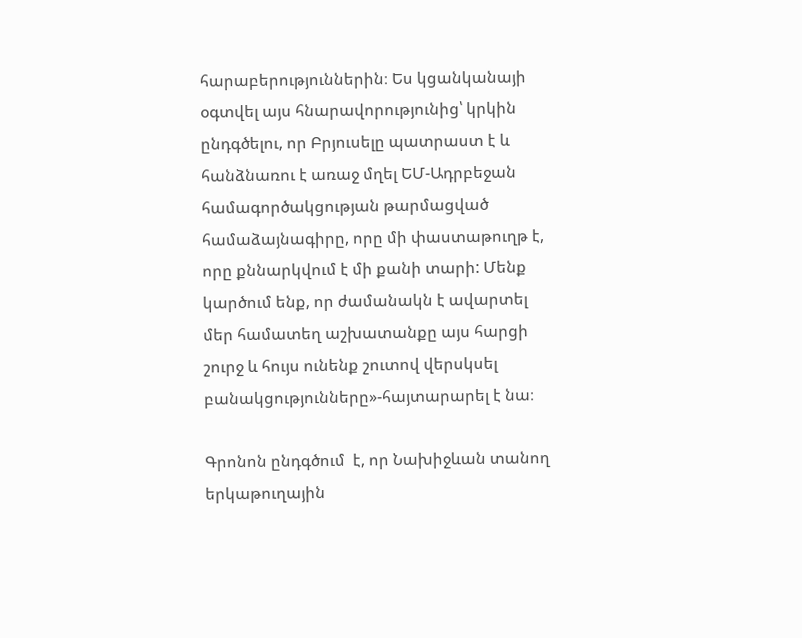հարաբերություններին։ Ես կցանկանայի օգտվել այս հնարավորությունից՝ կրկին ընդգծելու, որ Բրյուսելը պատրաստ է և հանձնառու է առաջ մղել ԵՄ-Ադրբեջան համագործակցության թարմացված համաձայնագիրը, որը մի փաստաթուղթ է, որը քննարկվում է մի քանի տարի: Մենք կարծում ենք, որ ժամանակն է ավարտել մեր համատեղ աշխատանքը այս հարցի շուրջ և հույս ունենք շուտով վերսկսել բանակցությունները»-հայտարարել է նա։

Գրոնոն ընդգծում  է, որ Նախիջևան տանող երկաթուղային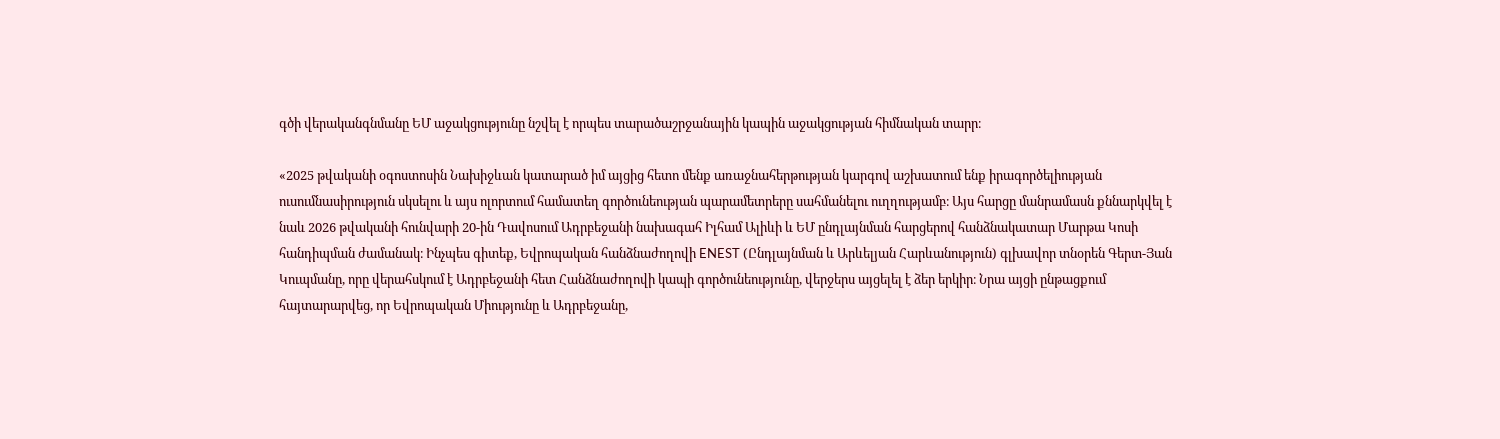գծի վերականգնմանը ԵՄ աջակցությունը նշվել է որպես տարածաշրջանային կապին աջակցության հիմնական տարր։

«2025 թվականի օգոստոսին Նախիջևան կատարած իմ այցից հետո մենք առաջնահերթության կարգով աշխատում ենք իրագործելիության ուսումնասիրություն սկսելու և այս ոլորտում համատեղ գործունեության պարամետրերը սահմանելու ուղղությամբ։ Այս հարցը մանրամասն քննարկվել է նաև 2026 թվականի հունվարի 20-ին Դավոսում Ադրբեջանի նախագահ Իլհամ Ալիևի և ԵՄ ընդլայնման հարցերով հանձնակատար Մարթա Կոսի հանդիպման ժամանակ։ Ինչպես գիտեք, Եվրոպական հանձնաժողովի ENEST (Ընդլայնման և Արևելյան Հարևանություն) գլխավոր տնօրեն Գերտ-Յան Կուպմանը, որը վերահսկում է Ադրբեջանի հետ Հանձնաժողովի կապի գործունեությունը, վերջերս այցելել է ձեր երկիր։ Նրա այցի ընթացքում հայտարարվեց, որ Եվրոպական Միությունը և Ադրբեջանը,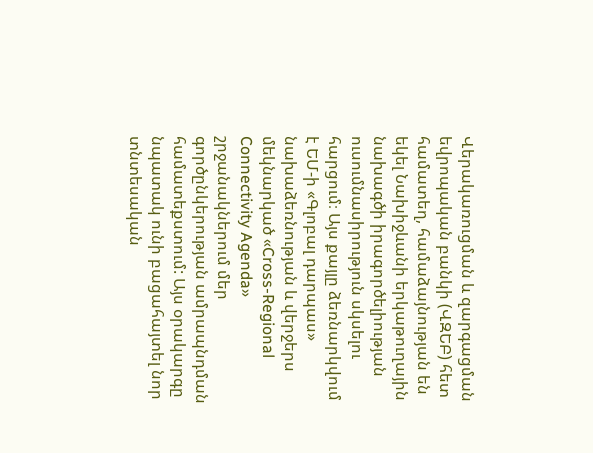Վերակառուցման և զարգացման եվրոպական բանկի (ՎԶԵԲ) հետ համատեղ, համաձայնության են եկել Նախիջևանի երկաթուղային նախագծի իրագործելիության ուսումնասիրություն սկսելու հարցում։ Այս քայլը ձեռնարկվում է ԵՄ-ի «Գլոբալ դարպաս» նախաձեռնության և վերջերս մեկնարկած «Cross-Regional Connectivity Agenda» շրջանակներում մեր գործընկերության ամրապնդման համատեքստում: Այս օրակարգը նպատակ ունի բացահայտել նոր տնտեսական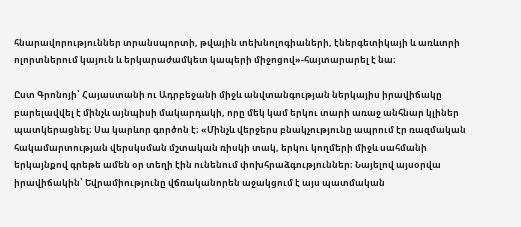հնարավորություններ տրանսպորտի, թվային տեխնոլոգիաների, էներգետիկայի և առևտրի ոլորտներում կայուն և երկարաժամկետ կապերի միջոցով»-հայտարարել է նա։

Ըստ Գրոնոյի՝ Հայաստանի ու Ադրբեջանի միջև անվտանգության ներկայիս իրավիճակը բարելավվել է մինչև այնպիսի մակարդակի, որը մեկ կամ երկու տարի առաջ անհնար կլիներ պատկերացնել։ Սա կարևոր գործոն է։ «Մինչև վերջերս բնակչությունը ապրում էր ռազմական հակամարտության վերսկսման մշտական ռիսկի տակ, երկու կողմերի միջև սահմանի երկայնքով գրեթե ամեն օր տեղի էին ունենում փոխհրաձգություններ։ Նայելով այսօրվա իրավիճակին՝ Եվրամիությունը վճռականորեն աջակցում է այս պատմական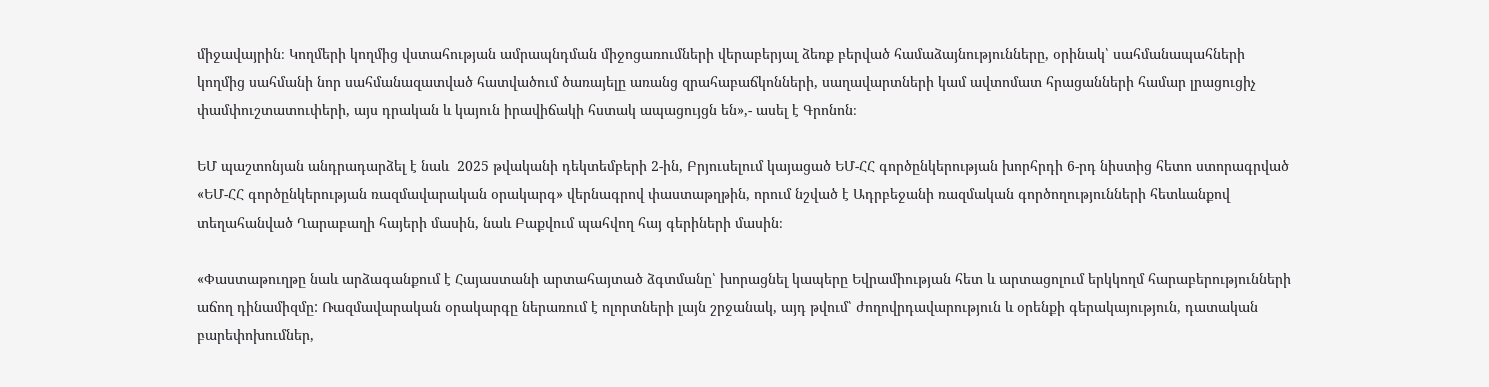միջավայրին։ Կողմերի կողմից վստահության ամրապնդման միջոցառումների վերաբերյալ ձեռք բերված համաձայնությունները, օրինակ՝ սահմանապահների կողմից սահմանի նոր սահմանազատված հատվածում ծառայելը առանց զրահաբաճկոնների, սաղավարտների կամ ավտոմատ հրացանների համար լրացուցիչ փամփուշտատուփերի, այս դրական և կայուն իրավիճակի հստակ ապացույցն են»,- ասել է Գրոնոն։

ԵՄ պաշտոնյան անդրադարձել է նաև  2025 թվականի դեկտեմբերի 2-ին, Բրյուսելում կայացած ԵՄ-ՀՀ գործընկերության խորհրդի 6-րդ նիստից հետո ստորագրված «ԵՄ-ՀՀ գործընկերության ռազմավարական օրակարգ» վերնագրով փաստաթղթին, որում նշված է Ադրբեջանի ռազմական գործողությունների հետևանքով տեղահանված Ղարաբաղի հայերի մասին, նաև Բաքվում պահվող հայ գերիների մասին։

«Փաստաթուղթը նաև արձագանքում է Հայաստանի արտահայտած ձգտմանը՝ խորացնել կապերը Եվրամիության հետ և արտացոլում երկկողմ հարաբերությունների աճող դինամիզմը: Ռազմավարական օրակարգը ներառում է ոլորտների լայն շրջանակ, այդ թվում՝ ժողովրդավարություն և օրենքի գերակայություն, դատական բարեփոխումներ,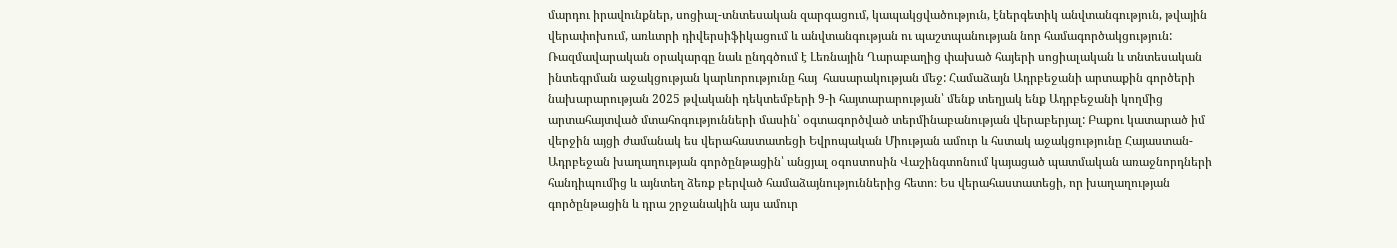մարդու իրավունքներ, սոցիալ-տնտեսական զարգացում, կապակցվածություն, էներգետիկ անվտանգություն, թվային վերափոխում, առևտրի դիվերսիֆիկացում և անվտանգության ու պաշտպանության նոր համագործակցություն: Ռազմավարական օրակարգը նաև ընդգծում է Լեռնային Ղարաբաղից փախած հայերի սոցիալական և տնտեսական ինտեգրման աջակցության կարևորությունը հայ  հասարակության մեջ: Համաձայն Ադրբեջանի արտաքին գործերի նախարարության 2025 թվականի դեկտեմբերի 9-ի հայտարարության՝ մենք տեղյակ ենք Ադրբեջանի կողմից արտահայտված մտահոգությունների մասին՝ օգտագործված տերմինաբանության վերաբերյալ: Բաքու կատարած իմ վերջին այցի ժամանակ ես վերահաստատեցի Եվրոպական Միության ամուր և հստակ աջակցությունը Հայաստան-Ադրբեջան խաղաղության գործընթացին՝ անցյալ օգոստոսին Վաշինգտոնում կայացած պատմական առաջնորդների հանդիպումից և այնտեղ ձեռք բերված համաձայնություններից հետո։ Ես վերահաստատեցի, որ խաղաղության գործընթացին և դրա շրջանակին այս ամուր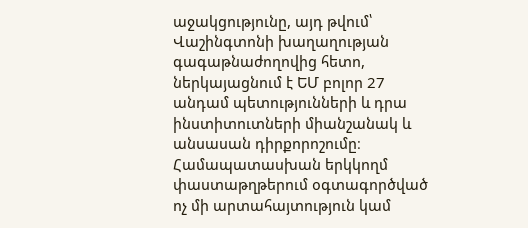աջակցությունը, այդ թվում՝ Վաշինգտոնի խաղաղության գագաթնաժողովից հետո, ներկայացնում է ԵՄ բոլոր 27 անդամ պետությունների և դրա ինստիտուտների միանշանակ և անսասան դիրքորոշումը։ Համապատասխան երկկողմ փաստաթղթերում օգտագործված ոչ մի արտահայտություն կամ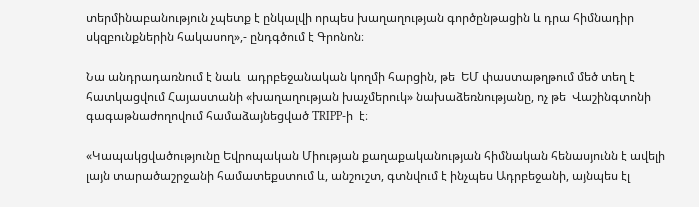տերմինաբանություն չպետք է ընկալվի որպես խաղաղության գործընթացին և դրա հիմնադիր սկզբունքներին հակասող»,- ընդգծում է Գրոնոն։

Նա անդրադառնում է նաև  ադրբեջանական կողմի հարցին, թե  ԵՄ փաստաթղթում մեծ տեղ է հատկացվում Հայաստանի «խաղաղության խաչմերուկ» նախաձեռնությանը, ոչ թե  Վաշինգտոնի գագաթնաժողովում համաձայնեցված TRIPP-ի  է։

«Կապակցվածությունը Եվրոպական Միության քաղաքականության հիմնական հենասյունն է ավելի լայն տարածաշրջանի համատեքստում և, անշուշտ, գտնվում է ինչպես Ադրբեջանի, այնպես էլ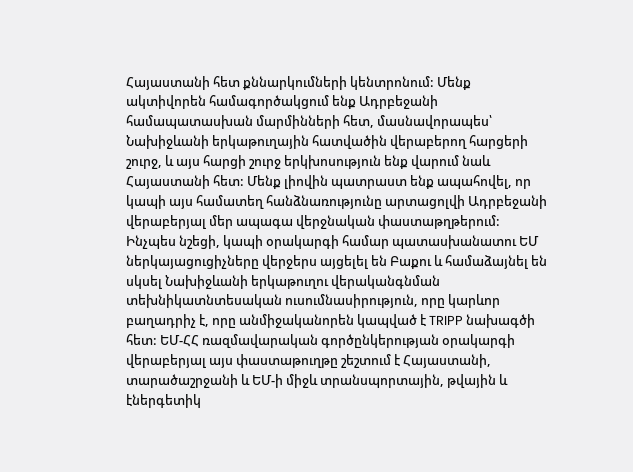Հայաստանի հետ քննարկումների կենտրոնում: Մենք ակտիվորեն համագործակցում ենք Ադրբեջանի համապատասխան մարմինների հետ, մասնավորապես՝ Նախիջևանի երկաթուղային հատվածին վերաբերող հարցերի շուրջ, և այս հարցի շուրջ երկխոսություն ենք վարում նաև Հայաստանի հետ: Մենք լիովին պատրաստ ենք ապահովել, որ կապի այս համատեղ հանձնառությունը արտացոլվի Ադրբեջանի վերաբերյալ մեր ապագա վերջնական փաստաթղթերում: Ինչպես նշեցի, կապի օրակարգի համար պատասխանատու ԵՄ ներկայացուցիչները վերջերս այցելել են Բաքու և համաձայնել են սկսել Նախիջևանի երկաթուղու վերականգնման տեխնիկատնտեսական ուսումնասիրություն, որը կարևոր բաղադրիչ է, որը անմիջականորեն կապված է TRIPP նախագծի հետ: ԵՄ-ՀՀ ռազմավարական գործընկերության օրակարգի վերաբերյալ այս փաստաթուղթը շեշտում է Հայաստանի, տարածաշրջանի և ԵՄ-ի միջև տրանսպորտային, թվային և էներգետիկ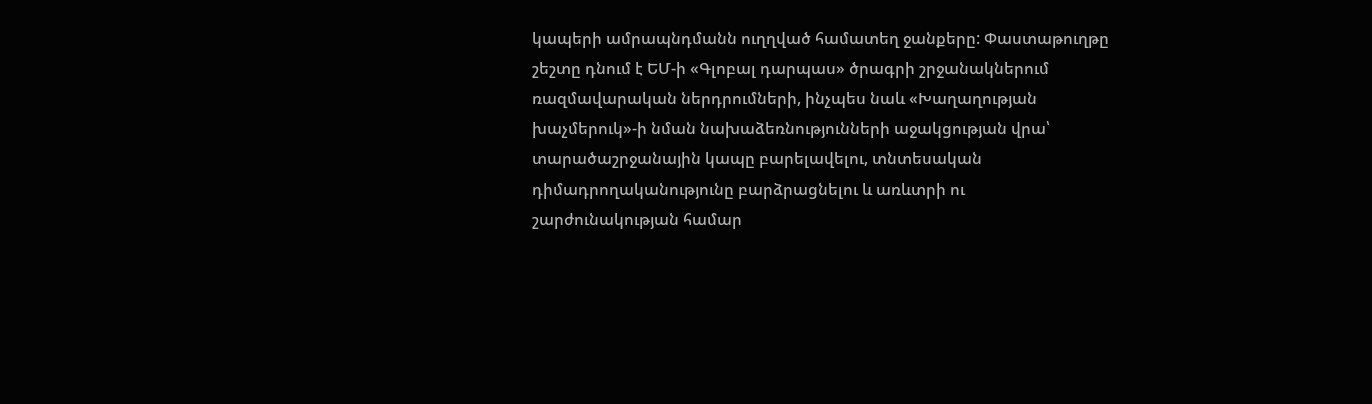կապերի ամրապնդմանն ուղղված համատեղ ջանքերը: Փաստաթուղթը շեշտը դնում է ԵՄ-ի «Գլոբալ դարպաս» ծրագրի շրջանակներում ռազմավարական ներդրումների, ինչպես նաև «Խաղաղության խաչմերուկ»-ի նման նախաձեռնությունների աջակցության վրա՝ տարածաշրջանային կապը բարելավելու, տնտեսական դիմադրողականությունը բարձրացնելու և առևտրի ու շարժունակության համար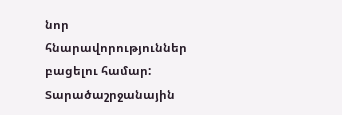նոր հնարավորություններ բացելու համար: Տարածաշրջանային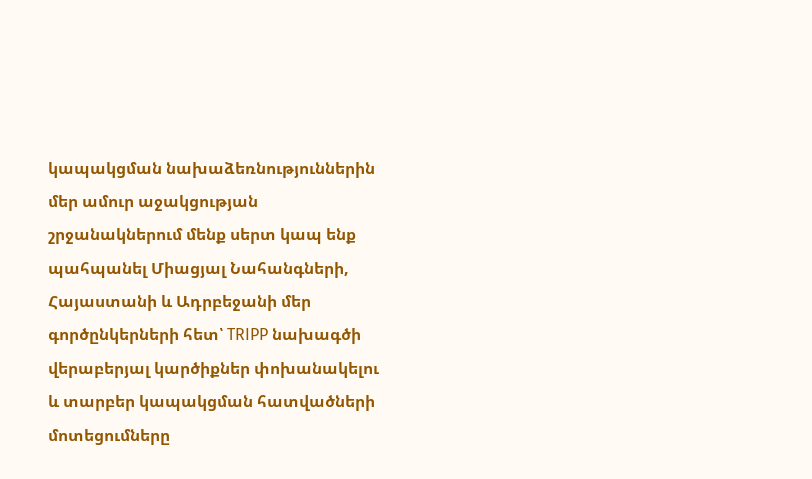կապակցման նախաձեռնություններին մեր ամուր աջակցության շրջանակներում մենք սերտ կապ ենք պահպանել Միացյալ Նահանգների, Հայաստանի և Ադրբեջանի մեր գործընկերների հետ՝ TRIPP նախագծի վերաբերյալ կարծիքներ փոխանակելու և տարբեր կապակցման հատվածների մոտեցումները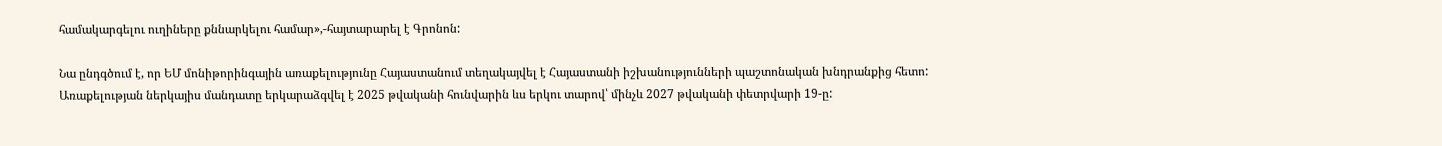համակարգելու ուղիները քննարկելու համար»,-հայտարարել է Գրոնոն:

Նա ընդգծում է, որ ԵՄ մոնիթորինգային առաքելությունը Հայաստանում տեղակայվել է Հայաստանի իշխանությունների պաշտոնական խնդրանքից հետո: Առաքելության ներկայիս մանդատը երկարաձգվել է 2025 թվականի հունվարին ևս երկու տարով՝ մինչև 2027 թվականի փետրվարի 19-ը: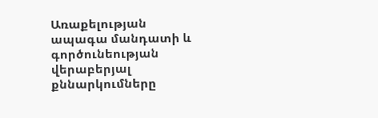Առաքելության ապագա մանդատի և գործունեության վերաբերյալ քննարկումները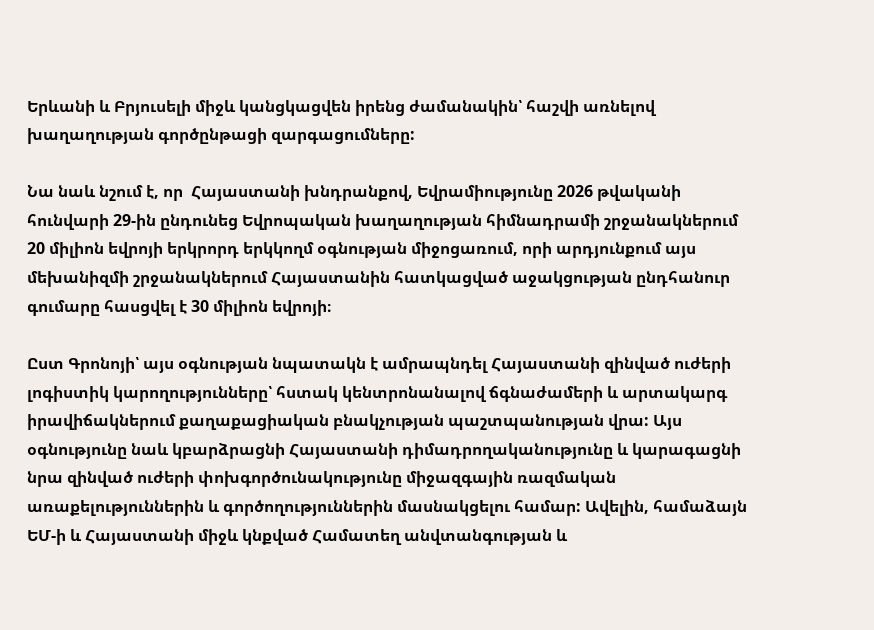Երևանի և Բրյուսելի միջև կանցկացվեն իրենց ժամանակին՝ հաշվի առնելով խաղաղության գործընթացի զարգացումները:

Նա նաև նշում է, որ  Հայաստանի խնդրանքով, Եվրամիությունը 2026 թվականի հունվարի 29-ին ընդունեց Եվրոպական խաղաղության հիմնադրամի շրջանակներում 20 միլիոն եվրոյի երկրորդ երկկողմ օգնության միջոցառում, որի արդյունքում այս մեխանիզմի շրջանակներում Հայաստանին հատկացված աջակցության ընդհանուր գումարը հասցվել է 30 միլիոն եվրոյի։

Ըստ Գրոնոյի՝ այս օգնության նպատակն է ամրապնդել Հայաստանի զինված ուժերի լոգիստիկ կարողությունները՝ հստակ կենտրոնանալով ճգնաժամերի և արտակարգ իրավիճակներում քաղաքացիական բնակչության պաշտպանության վրա: Այս օգնությունը նաև կբարձրացնի Հայաստանի դիմադրողականությունը և կարագացնի նրա զինված ուժերի փոխգործունակությունը միջազգային ռազմական առաքելություններին և գործողություններին մասնակցելու համար: Ավելին, համաձայն ԵՄ-ի և Հայաստանի միջև կնքված Համատեղ անվտանգության և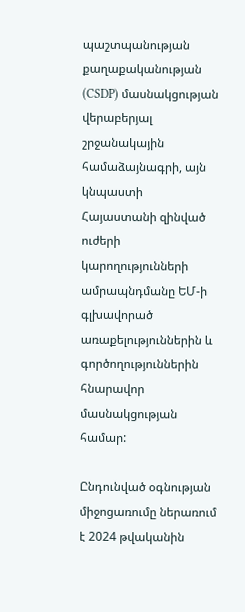պաշտպանության քաղաքականության (CSDP) մասնակցության վերաբերյալ շրջանակային համաձայնագրի, այն կնպաստի Հայաստանի զինված ուժերի կարողությունների ամրապնդմանը ԵՄ-ի գլխավորած առաքելություններին և գործողություններին հնարավոր մասնակցության համար:

Ընդունված օգնության միջոցառումը ներառում է 2024 թվականին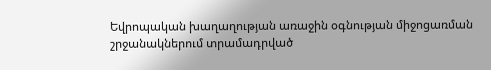Եվրոպական խաղաղության առաջին օգնության միջոցառման շրջանակներում տրամադրված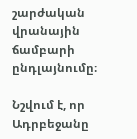շարժական վրանային ճամբարի ընդլայնումը։

Նշվում է, որ Ադրբեջանը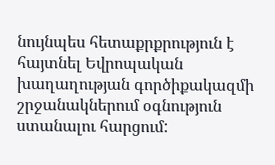նույնպես հետաքրքրություն է հայտնել Եվրոպական խաղաղության գործիքակազմի շրջանակներում օգնություն ստանալու հարցում: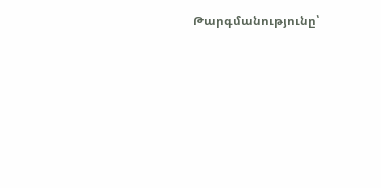Թարգմանությունը՝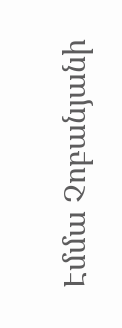Էմմա Չոբանյանի